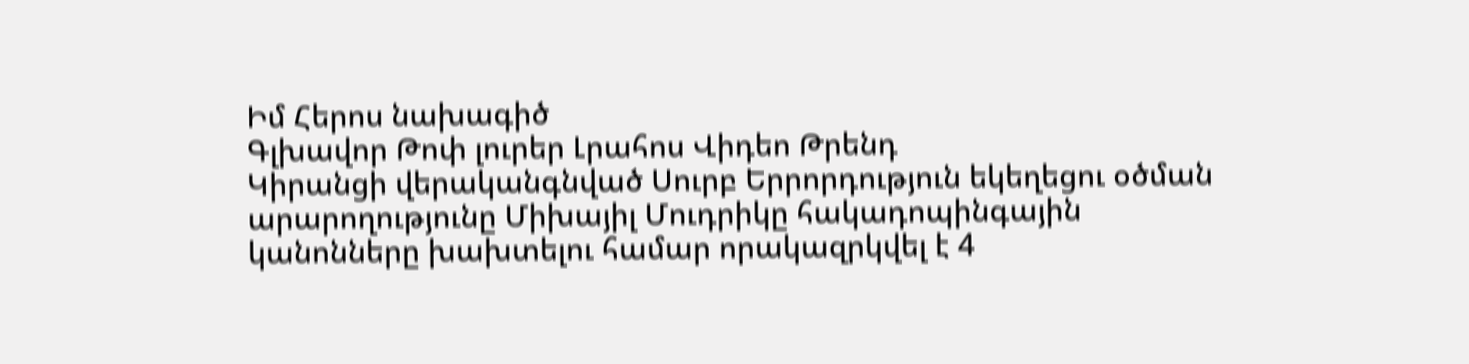Իմ Հերոս նախագիծ
Գլխավոր Թոփ լուրեր Լրահոս Վիդեո Թրենդ
Կիրանցի վերականգնված Սուրբ Երրորդություն եկեղեցու օծման արարողությունը Միխայիլ Մուդրիկը հակադոպինգային կանոնները խախտելու համար որակազրկվել է 4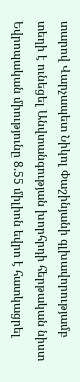տարով Վարչապետ Նիկոլ Փաշինյանի գլխավորությամբ տեղի է ունեցել Անվտանգության խորհրդի հերթական նիստ Եվրոպական միությունը 8.55 միլիոն եվրո է հատկացրել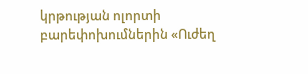կրթության ոլորտի բարեփոխումներին «Ուժեղ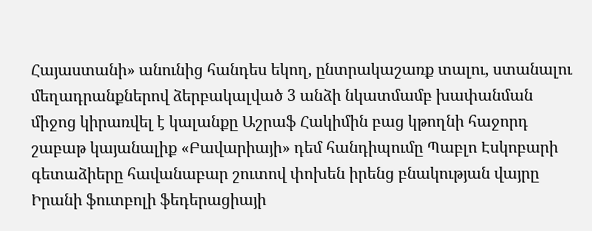Հայաստանի» անունից հանդես եկող, ընտրակաշառք տալու, ստանալու մեղադրանքներով ձերբակալված 3 անձի նկատմամբ խափանման միջոց կիրառվել է կալանքը Աշրաֆ Հակիմին բաց կթողնի հաջորդ շաբաթ կայանալիք «Բավարիայի» դեմ հանդիպումը Պաբլո Էսկոբարի գետաձիերը հավանաբար շուտով փոխեն իրենց բնակության վայրը Իրանի ֆուտբոլի ֆեդերացիայի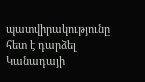պատվիրակությունը հետ է դարձել Կանադայի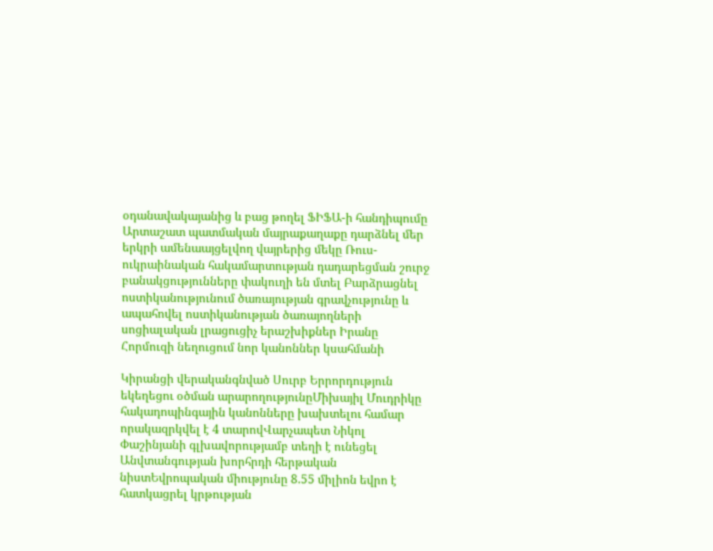օդանավակայանից և բաց թողել ՖԻՖԱ-ի հանդիպումը Արտաշատ պատմական մայրաքաղաքը դարձնել մեր երկրի ամենաայցելվող վայրերից մեկը Ռուս-ուկրաինական հակամարտության դադարեցման շուրջ բանակցությունները փակուղի են մտել Բարձրացնել ոստիկանությունում ծառայության գրավչությունը և ապահովել ոստիկանության ծառայողների սոցիալական լրացուցիչ երաշխիքներ Իրանը Հորմուզի նեղուցում նոր կանոններ կսահմանի

Կիրանցի վերականգնված Սուրբ Երրորդություն եկեղեցու օծման արարողությունըՄիխայիլ Մուդրիկը հակադոպինգային կանոնները խախտելու համար որակազրկվել է 4 տարովՎարչապետ Նիկոլ Փաշինյանի գլխավորությամբ տեղի է ունեցել Անվտանգության խորհրդի հերթական նիստԵվրոպական միությունը 8.55 միլիոն եվրո է հատկացրել կրթության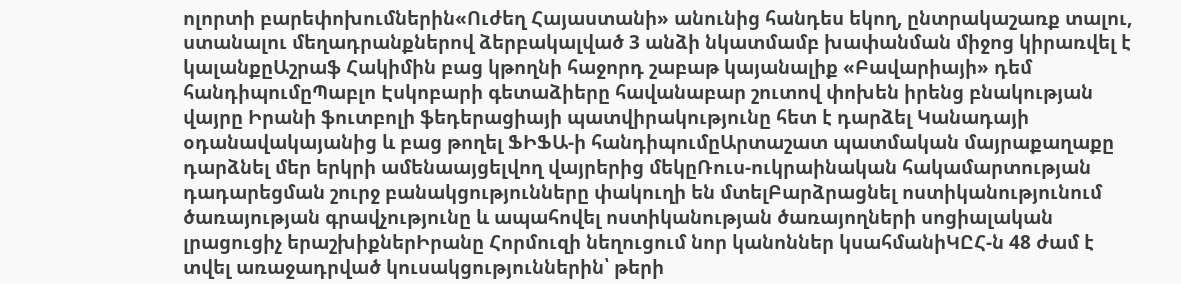ոլորտի բարեփոխումներին«Ուժեղ Հայաստանի» անունից հանդես եկող, ընտրակաշառք տալու, ստանալու մեղադրանքներով ձերբակալված 3 անձի նկատմամբ խափանման միջոց կիրառվել է կալանքըԱշրաֆ Հակիմին բաց կթողնի հաջորդ շաբաթ կայանալիք «Բավարիայի» դեմ հանդիպումըՊաբլո Էսկոբարի գետաձիերը հավանաբար շուտով փոխեն իրենց բնակության վայրը Իրանի ֆուտբոլի ֆեդերացիայի պատվիրակությունը հետ է դարձել Կանադայի օդանավակայանից և բաց թողել ՖԻՖԱ-ի հանդիպումըԱրտաշատ պատմական մայրաքաղաքը դարձնել մեր երկրի ամենաայցելվող վայրերից մեկըՌուս-ուկրաինական հակամարտության դադարեցման շուրջ բանակցությունները փակուղի են մտելԲարձրացնել ոստիկանությունում ծառայության գրավչությունը և ապահովել ոստիկանության ծառայողների սոցիալական լրացուցիչ երաշխիքներԻրանը Հորմուզի նեղուցում նոր կանոններ կսահմանիԿԸՀ-ն 48 ժամ է տվել առաջադրված կուսակցություններին՝ թերի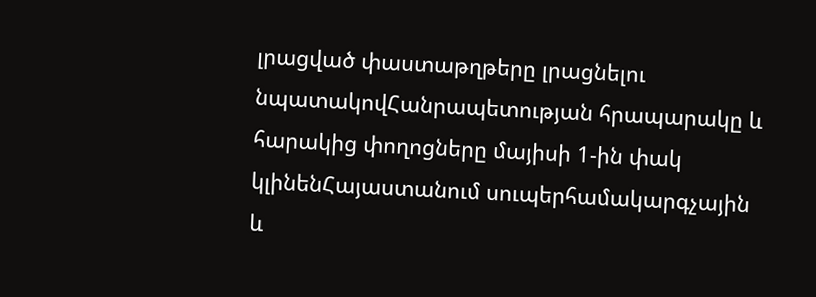լրացված փաստաթղթերը լրացնելու նպատակովՀանրապետության հրապարակը և հարակից փողոցները մայիսի 1-ին փակ կլինենՀայաստանում սուպերհամակարգչային և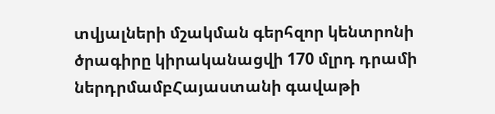տվյալների մշակման գերհզոր կենտրոնի ծրագիրը կիրականացվի 170 մլրդ դրամի ներդրմամբՀայաստանի գավաթի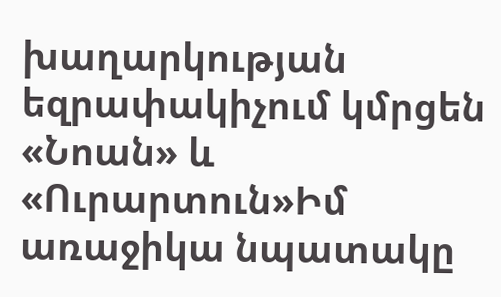խաղարկության եզրափակիչում կմրցեն «Նոան» և «Ուրարտուն»Իմ առաջիկա նպատակը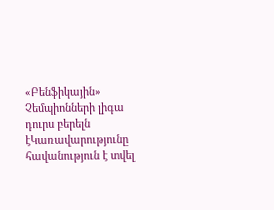«Բենֆիկային» Չեմպիոնների լիգա դուրս բերելն էԿառավարությունը հավանություն է տվել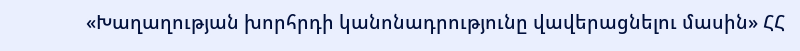«Խաղաղության խորհրդի կանոնադրությունը վավերացնելու մասին» ՀՀ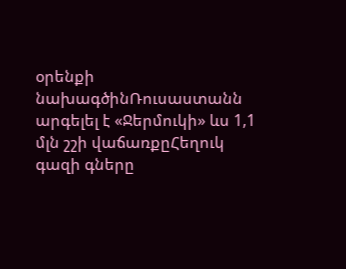օրենքի նախագծինՌուսաստանն արգելել է «Ջերմուկի» ևս 1,1 մլն շշի վաճառքըՀեղուկ գազի գները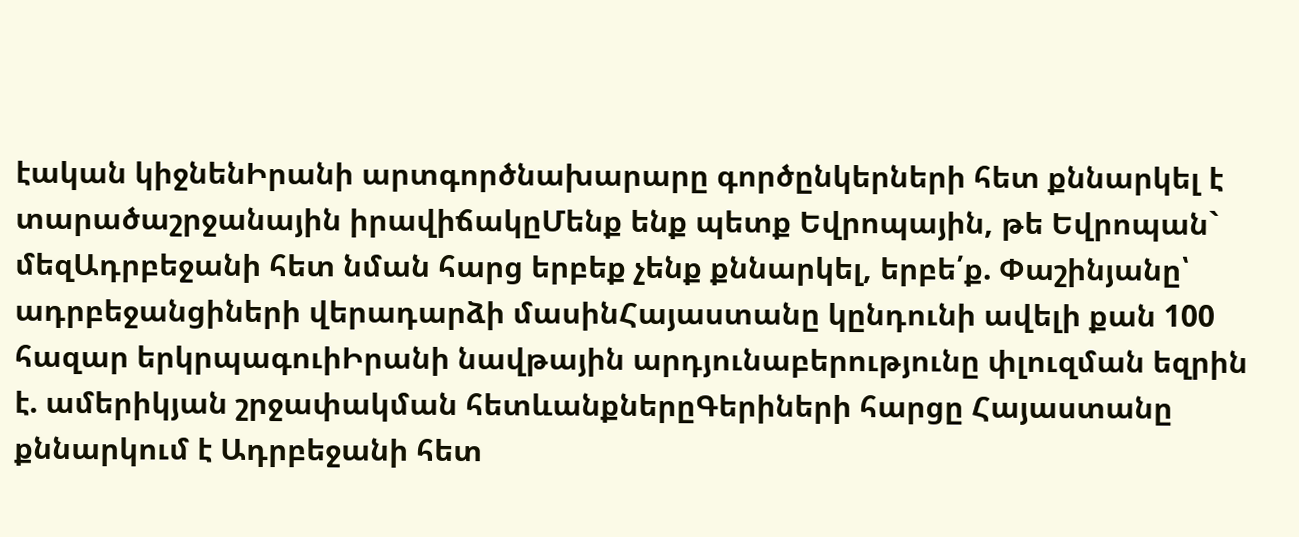էական կիջնենԻրանի արտգործնախարարը գործընկերների հետ քննարկել է տարածաշրջանային իրավիճակըՄենք ենք պետք Եվրոպային, թե Եվրոպան` մեզԱդրբեջանի հետ նման հարց երբեք չենք քննարկել, երբե՛ք. Փաշինյանը՝ ադրբեջանցիների վերադարձի մասինՀայաստանը կընդունի ավելի քան 100 հազար երկրպագուիԻրանի նավթային արդյունաբերությունը փլուզման եզրին է. ամերիկյան շրջափակման հետևանքներըԳերիների հարցը Հայաստանը քննարկում է Ադրբեջանի հետ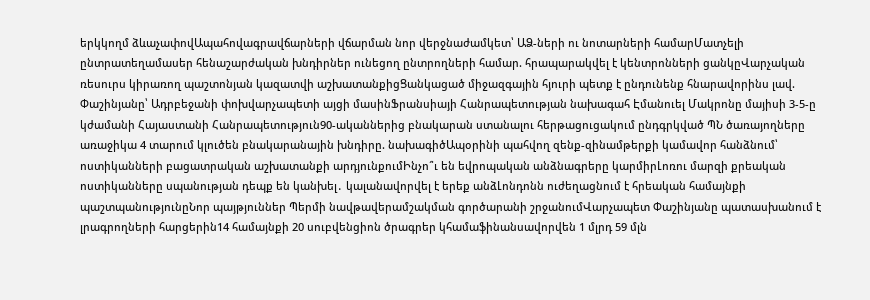երկկողմ ձևաչափովԱպահովագրավճարների վճարման նոր վերջնաժամկետ՝ ԱՁ-ների ու նոտարների համարՄատչելի ընտրատեղամասեր հենաշարժական խնդիրներ ունեցող ընտրողների համար. հրապարակվել է կենտրոնների ցանկըՎարչական ռեսուրս կիրառող պաշտոնյան կազատվի աշխատանքիցՑանկացած միջազգային հյուրի պետք է ընդունենք հնարավորինս լավ. Փաշինյանը՝ Ադրբեջանի փոխվարչապետի այցի մասինՖրանսիայի Հանրապետության նախագահ Էմանուել Մակրոնը մայիսի 3-5-ը կժամանի Հայաստանի Հանրապետություն90-ականներից բնակարան ստանալու հերթացուցակում ընդգրկված ՊՆ ծառայողները առաջիկա 4 տարում կլուծեն բնակարանային խնդիրը. նախագիծԱպօրինի պահվող զենք-զինամթերքի կամավոր հանձնում՝ ոստիկանների բացատրական աշխատանքի արդյունքումԻնչո՞ւ են եվրոպական անձնագրերը կարմիրԼոռու մարզի քրեական ոստիկանները սպանության դեպք են կանխել․ կալանավորվել է երեք անձԼոնդոնն ուժեղացնում է հրեական համայնքի պաշտպանությունըՆոր պայթյուններ Պերմի նավթավերամշակման գործարանի շրջանումՎարչապետ Փաշինյանը պատասխանում է լրագրողների հարցերին14 համայնքի 20 սուբվենցիոն ծրագրեր կհամաֆինանսավորվեն 1 մլրդ 59 մլն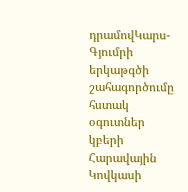դրամովԿարս-Գյումրի երկաթգծի շահագործումը հստակ օգուտներ կբերի Հարավային Կովկասի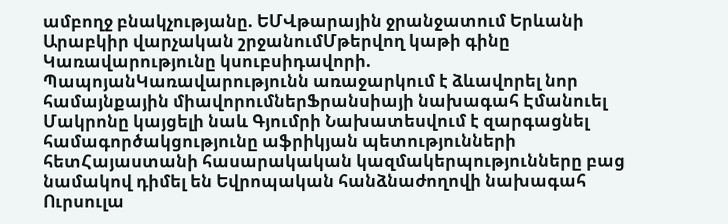ամբողջ բնակչությանը. ԵՄՎթարային ջրանջատում Երևանի Արաբկիր վարչական շրջանումՄթերվող կաթի գինը Կառավարությունը կսուբսիդավորի. ՊապոյանԿառավարությունն առաջարկում է ձևավորել նոր համայնքային միավորումներՖրանսիայի նախագահ Էմանուել Մակրոնը կայցելի նաև Գյումրի Նախատեսվում է զարգացնել համագործակցությունը աֆրիկյան պետությունների հետՀայաստանի հասարակական կազմակերպությունները բաց նամակով դիմել են Եվրոպական հանձնաժողովի նախագահ Ուրսուլա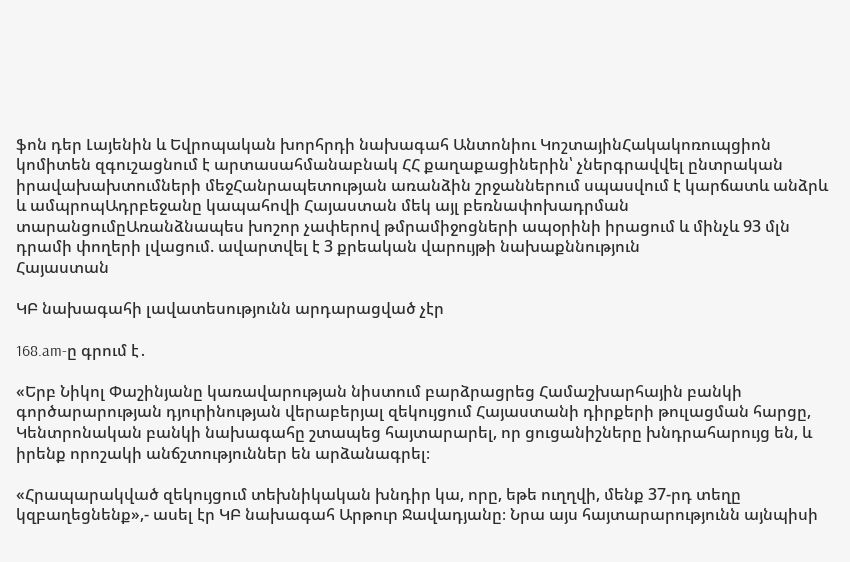ֆոն դեր Լայենին և Եվրոպական խորհրդի նախագահ Անտոնիու ԿոշտայինՀակակոռուպցիոն կոմիտեն զգուշացնում է արտասահմանաբնակ ՀՀ քաղաքացիներին՝ չներգրավվել ընտրական իրավախախտումների մեջՀանրապետության առանձին շրջաններում սպասվում է կարճատև անձրև և ամպրոպԱդրբեջանը կապահովի Հայաստան մեկ այլ բեռնափոխադրման տարանցումըԱռանձնապես խոշոր չափերով թմրամիջոցների ապօրինի իրացում և մինչև 93 մլն դրամի փողերի լվացում. ավարտվել է 3 քրեական վարույթի նախաքննություն
Հայաստան

ԿԲ նախագահի լավատեսությունն արդարացված չէր

168.am-ը գրում է․

«Երբ Նիկոլ Փաշինյանը կառավարության նիստում բարձրացրեց Համաշխարհային բանկի գործարարության դյուրինության վերաբերյալ զեկույցում Հայաստանի դիրքերի թուլացման հարցը, Կենտրոնական բանկի նախագահը շտապեց հայտարարել, որ ցուցանիշները խնդրահարույց են, և իրենք որոշակի անճշտություններ են արձանագրել։

«Հրապարակված զեկույցում տեխնիկական խնդիր կա, որը, եթե ուղղվի, մենք 37-րդ տեղը կզբաղեցնենք»,- ասել էր ԿԲ նախագահ Արթուր Ջավադյանը։ Նրա այս հայտարարությունն այնպիսի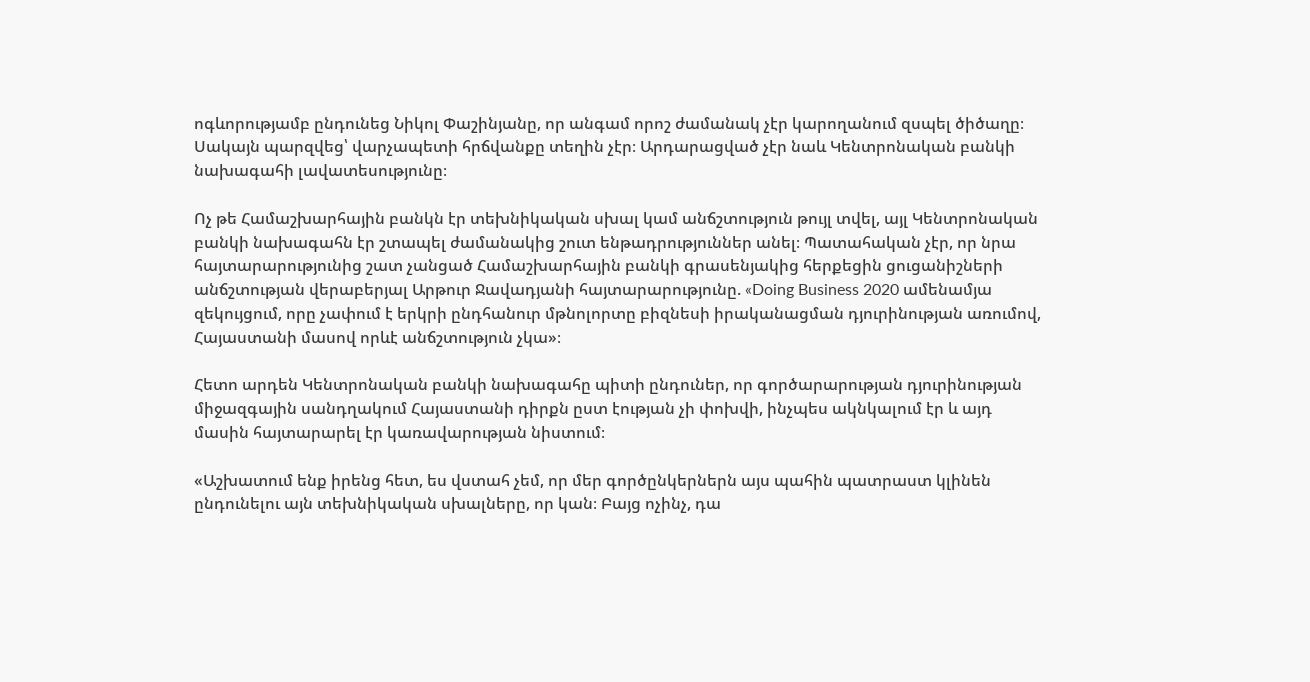ոգևորությամբ ընդունեց Նիկոլ Փաշինյանը, որ անգամ որոշ ժամանակ չէր կարողանում զսպել ծիծաղը։ Սակայն պարզվեց՝ վարչապետի հրճվանքը տեղին չէր։ Արդարացված չէր նաև Կենտրոնական բանկի նախագահի լավատեսությունը։

Ոչ թե Համաշխարհային բանկն էր տեխնիկական սխալ կամ անճշտություն թույլ տվել, այլ Կենտրոնական բանկի նախագահն էր շտապել ժամանակից շուտ ենթադրություններ անել։ Պատահական չէր, որ նրա հայտարարությունից շատ չանցած Համաշխարհային բանկի գրասենյակից հերքեցին ցուցանիշների անճշտության վերաբերյալ Արթուր Ջավադյանի հայտարարությունը. «Doing Business 2020 ամենամյա զեկույցում, որը չափում է երկրի ընդհանուր մթնոլորտը բիզնեսի իրականացման դյուրինության առումով, Հայաստանի մասով որևէ անճշտություն չկա»։

Հետո արդեն Կենտրոնական բանկի նախագահը պիտի ընդուներ, որ գործարարության դյուրինության միջազգային սանդղակում Հայաստանի դիրքն ըստ էության չի փոխվի, ինչպես ակնկալում էր և այդ մասին հայտարարել էր կառավարության նիստում։

«Աշխատում ենք իրենց հետ, ես վստահ չեմ, որ մեր գործընկերներն այս պահին պատրաստ կլինեն ընդունելու այն տեխնիկական սխալները, որ կան։ Բայց ոչինչ, դա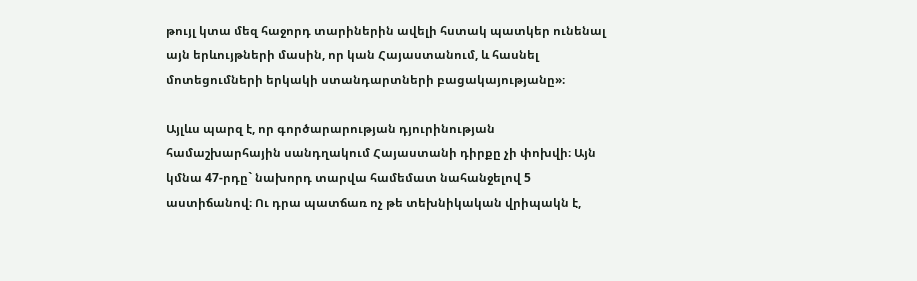թույլ կտա մեզ հաջորդ տարիներին ավելի հստակ պատկեր ունենալ այն երևույթների մասին, որ կան Հայաստանում, և հասնել մոտեցումների երկակի ստանդարտների բացակայությանը»։

Այլևս պարզ է, որ գործարարության դյուրինության համաշխարհային սանդղակում Հայաստանի դիրքը չի փոխվի։ Այն կմնա 47-րդը` նախորդ տարվա համեմատ նահանջելով 5 աստիճանով։ Ու դրա պատճառ ոչ թե տեխնիկական վրիպակն է,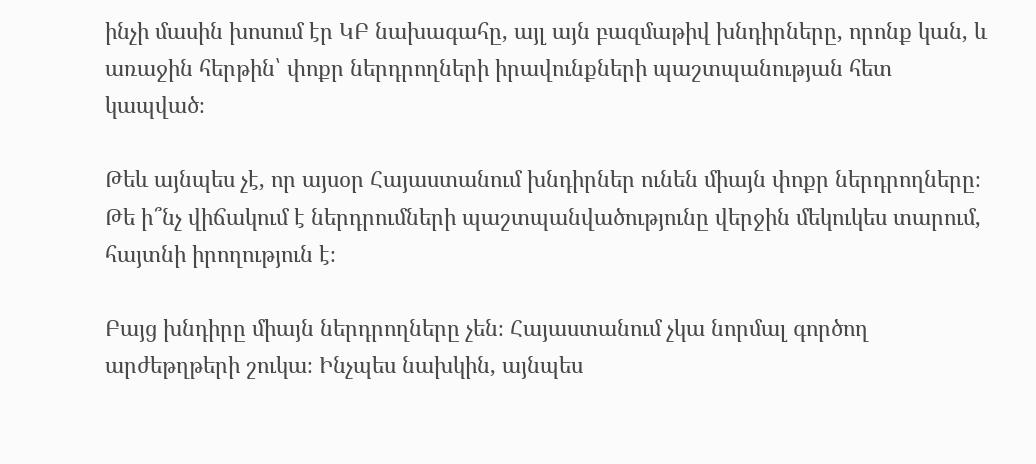ինչի մասին խոսում էր ԿԲ նախագահը, այլ այն բազմաթիվ խնդիրները, որոնք կան, և առաջին հերթին՝ փոքր ներդրողների իրավունքների պաշտպանության հետ կապված։

Թեև այնպես չէ, որ այսօր Հայաստանում խնդիրներ ունեն միայն փոքր ներդրողները։ Թե ի՞նչ վիճակում է ներդրումների պաշտպանվածությունը վերջին մեկուկես տարում, հայտնի իրողություն է։

Բայց խնդիրը միայն ներդրողները չեն։ Հայաստանում չկա նորմալ գործող արժեթղթերի շուկա։ Ինչպես նախկին, այնպես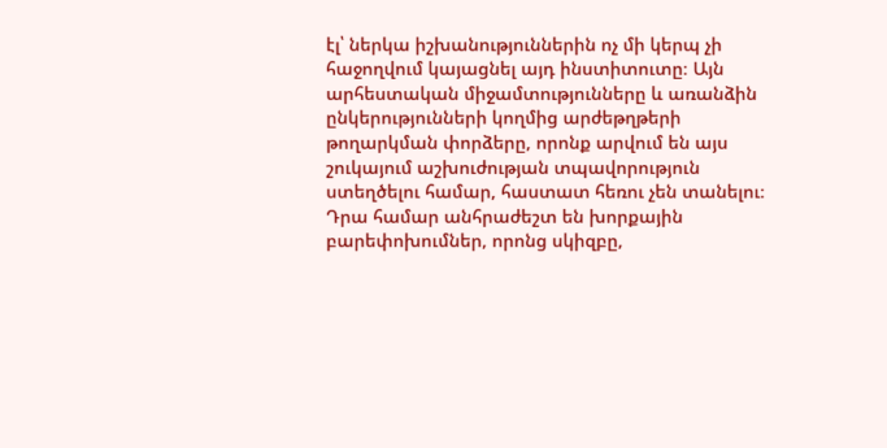էլ՝ ներկա իշխանություններին ոչ մի կերպ չի հաջողվում կայացնել այդ ինստիտուտը։ Այն արհեստական միջամտությունները և առանձին ընկերությունների կողմից արժեթղթերի թողարկման փորձերը, որոնք արվում են այս շուկայում աշխուժության տպավորություն ստեղծելու համար, հաստատ հեռու չեն տանելու։ Դրա համար անհրաժեշտ են խորքային բարեփոխումներ, որոնց սկիզբը,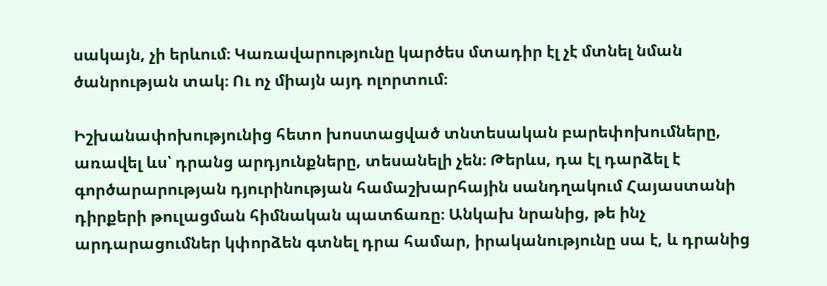սակայն, չի երևում։ Կառավարությունը կարծես մտադիր էլ չէ մտնել նման ծանրության տակ։ Ու ոչ միայն այդ ոլորտում։

Իշխանափոխությունից հետո խոստացված տնտեսական բարեփոխումները, առավել ևս՝ դրանց արդյունքները, տեսանելի չեն։ Թերևս, դա էլ դարձել է գործարարության դյուրինության համաշխարհային սանդղակում Հայաստանի դիրքերի թուլացման հիմնական պատճառը։ Անկախ նրանից, թե ինչ արդարացումներ կփորձեն գտնել դրա համար, իրականությունը սա է, և դրանից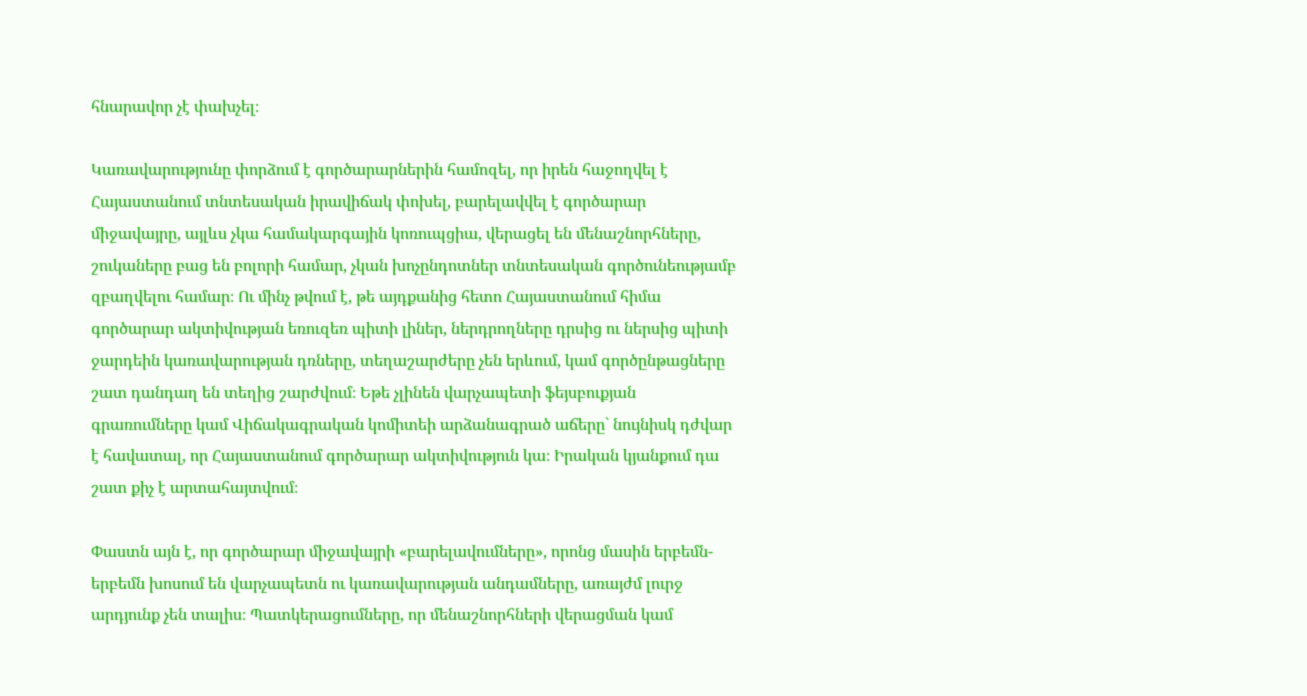հնարավոր չէ փախչել։

Կառավարությունը փորձում է գործարարներին համոզել, որ իրեն հաջողվել է Հայաստանում տնտեսական իրավիճակ փոխել, բարելավվել է գործարար միջավայրը, այլևս չկա համակարգային կոռուպցիա, վերացել են մենաշնորհները, շուկաները բաց են բոլորի համար, չկան խոչընդոտներ տնտեսական գործունեությամբ զբաղվելու համար։ Ու մինչ թվում է, թե այդքանից հետո Հայաստանում հիմա գործարար ակտիվության եռուզեռ պիտի լիներ, ներդրողները դրսից ու ներսից պիտի ջարդեին կառավարության դռները, տեղաշարժերը չեն երևում, կամ գործընթացները շատ դանդաղ են տեղից շարժվում։ Եթե չլինեն վարչապետի ֆեյսբուքյան գրառումները կամ Վիճակագրական կոմիտեի արձանագրած աճերը` նույնիսկ դժվար է հավատալ, որ Հայաստանում գործարար ակտիվություն կա։ Իրական կյանքում դա շատ քիչ է արտահայտվում։

Փաստն այն է, որ գործարար միջավայրի «բարելավումները», որոնց մասին երբեմն-երբեմն խոսում են վարչապետն ու կառավարության անդամները, առայժմ լուրջ արդյունք չեն տալիս։ Պատկերացումները, որ մենաշնորհների վերացման կամ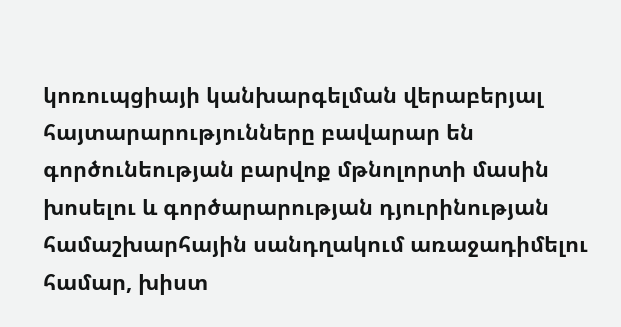կոռուպցիայի կանխարգելման վերաբերյալ հայտարարությունները բավարար են գործունեության բարվոք մթնոլորտի մասին խոսելու և գործարարության դյուրինության համաշխարհային սանդղակում առաջադիմելու համար, խիստ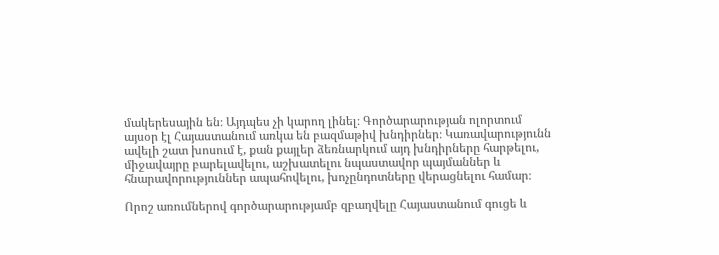մակերեսային են։ Այդպես չի կարող լինել։ Գործարարության ոլորտում այսօր էլ Հայաստանում առկա են բազմաթիվ խնդիրներ։ Կառավարությունն ավելի շատ խոսում է, քան քայլեր ձեռնարկում այդ խնդիրները հարթելու, միջավայրը բարելավելու, աշխատելու նպաստավոր պայմաններ և հնարավորություններ ապահովելու, խոչընդոտները վերացնելու համար։

Որոշ առումներով գործարարությամբ զբաղվելը Հայաստանում գուցե և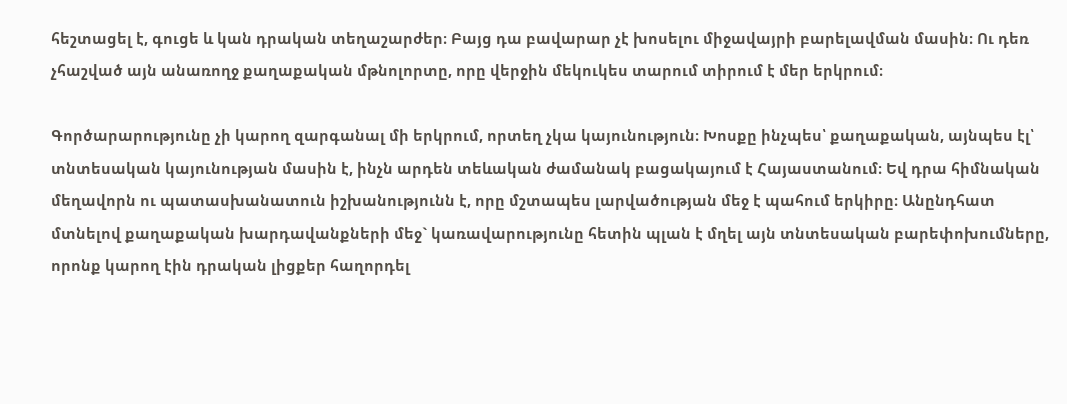հեշտացել է, գուցե և կան դրական տեղաշարժեր։ Բայց դա բավարար չէ խոսելու միջավայրի բարելավման մասին։ Ու դեռ չհաշված այն անառողջ քաղաքական մթնոլորտը, որը վերջին մեկուկես տարում տիրում է մեր երկրում։

Գործարարությունը չի կարող զարգանալ մի երկրում, որտեղ չկա կայունություն։ Խոսքը ինչպես՝ քաղաքական, այնպես էլ՝ տնտեսական կայունության մասին է, ինչն արդեն տեևական ժամանակ բացակայում է Հայաստանում։ Եվ դրա հիմնական մեղավորն ու պատասխանատուն իշխանությունն է, որը մշտապես լարվածության մեջ է պահում երկիրը։ Անընդհատ մտնելով քաղաքական խարդավանքների մեջ` կառավարությունը հետին պլան է մղել այն տնտեսական բարեփոխումները, որոնք կարող էին դրական լիցքեր հաղորդել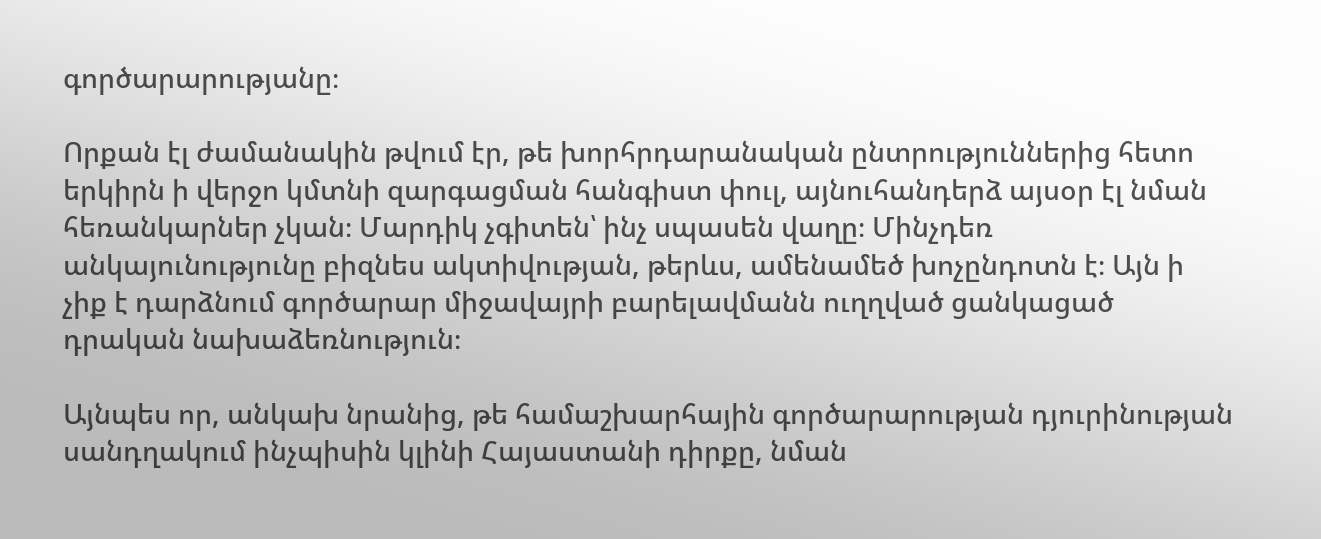գործարարությանը։

Որքան էլ ժամանակին թվում էր, թե խորհրդարանական ընտրություններից հետո երկիրն ի վերջո կմտնի զարգացման հանգիստ փուլ, այնուհանդերձ այսօր էլ նման հեռանկարներ չկան։ Մարդիկ չգիտեն՝ ինչ սպասեն վաղը։ Մինչդեռ անկայունությունը բիզնես ակտիվության, թերևս, ամենամեծ խոչընդոտն է։ Այն ի չիք է դարձնում գործարար միջավայրի բարելավմանն ուղղված ցանկացած դրական նախաձեռնություն։

Այնպես որ, անկախ նրանից, թե համաշխարհային գործարարության դյուրինության սանդղակում ինչպիսին կլինի Հայաստանի դիրքը, նման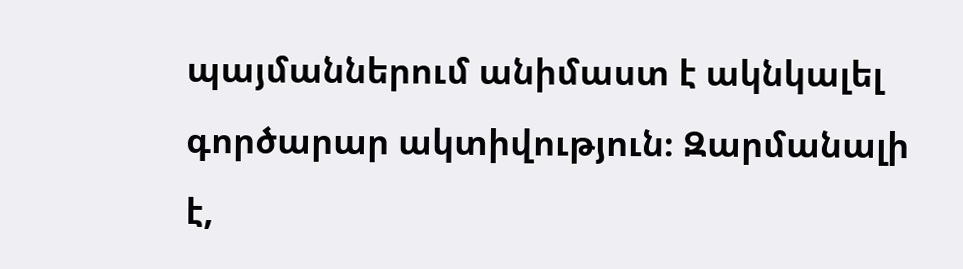պայմաններում անիմաստ է ակնկալել գործարար ակտիվություն։ Զարմանալի է,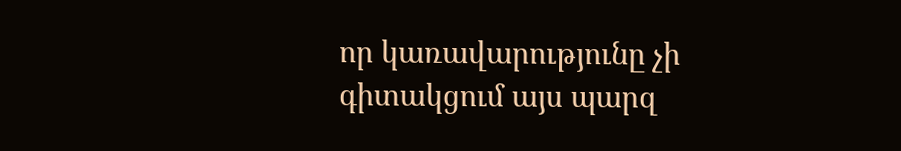որ կառավարությունը չի գիտակցում այս պարզ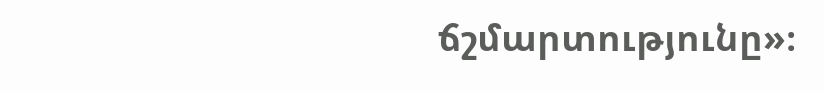ճշմարտությունը»։